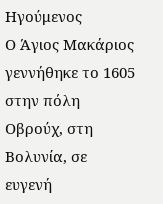Ηγούμενος
Ο Άγιος Μακάριος γεννήθηκε το 1605 στην πόλη Οβρούχ, στη Βολυνία, σε ευγενή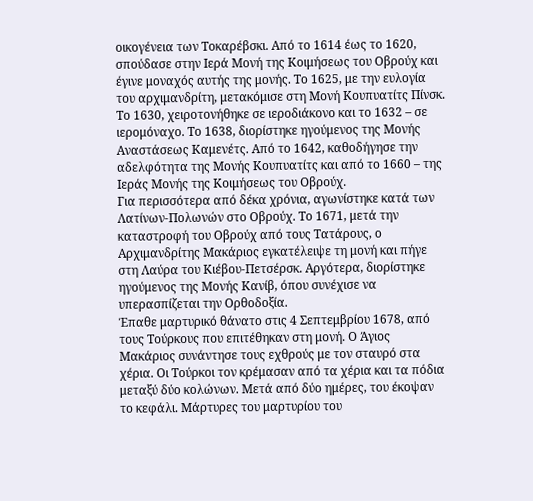οικογένεια των Τοκαρέβσκι. Από το 1614 έως το 1620, σπούδασε στην Ιερά Μονή της Κοιμήσεως του Οβρούχ και έγινε μοναχός αυτής της μονής. Το 1625, με την ευλογία του αρχιμανδρίτη, μετακόμισε στη Μονή Κουπυατίτς Πίνσκ. Το 1630, χειροτονήθηκε σε ιεροδιάκονο και το 1632 – σε ιερομόναχο. Το 1638, διορίστηκε ηγούμενος της Μονής Αναστάσεως Καμενέτς. Από το 1642, καθοδήγησε την αδελφότητα της Μονής Κουπυατίτς και από το 1660 – της Ιεράς Μονής της Κοιμήσεως του Οβρούχ.
Για περισσότερα από δέκα χρόνια, αγωνίστηκε κατά των Λατίνων-Πολωνών στο Οβρούχ. Το 1671, μετά την καταστροφή του Οβρούχ από τους Τατάρους, ο Αρχιμανδρίτης Μακάριος εγκατέλειψε τη μονή και πήγε στη Λαύρα του Κιέβου-Πετσέρσκ. Αργότερα, διορίστηκε ηγούμενος της Μονής Κανίβ, όπου συνέχισε να υπερασπίζεται την Ορθοδοξία.
Έπαθε μαρτυρικό θάνατο στις 4 Σεπτεμβρίου 1678, από τους Τούρκους που επιτέθηκαν στη μονή. Ο Άγιος Μακάριος συνάντησε τους εχθρούς με τον σταυρό στα χέρια. Οι Τούρκοι τον κρέμασαν από τα χέρια και τα πόδια μεταξύ δύο κολώνων. Μετά από δύο ημέρες, του έκοψαν το κεφάλι. Μάρτυρες του μαρτυρίου του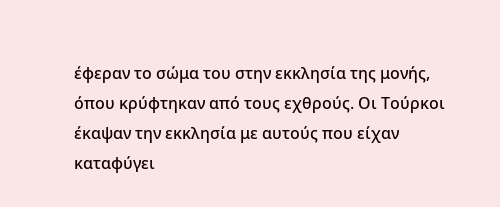έφεραν το σώμα του στην εκκλησία της μονής, όπου κρύφτηκαν από τους εχθρούς. Οι Τούρκοι έκαψαν την εκκλησία με αυτούς που είχαν καταφύγει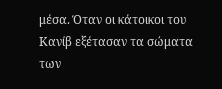μέσα. Όταν οι κάτοικοι του Κανίβ εξέτασαν τα σώματα των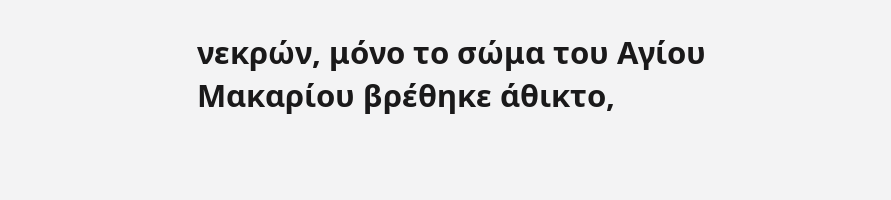νεκρών, μόνο το σώμα του Αγίου Μακαρίου βρέθηκε άθικτο,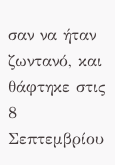σαν να ήταν ζωντανό, και θάφτηκε στις 8 Σεπτεμβρίου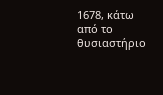1678, κάτω από το θυσιαστήριο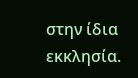στην ίδια εκκλησία.